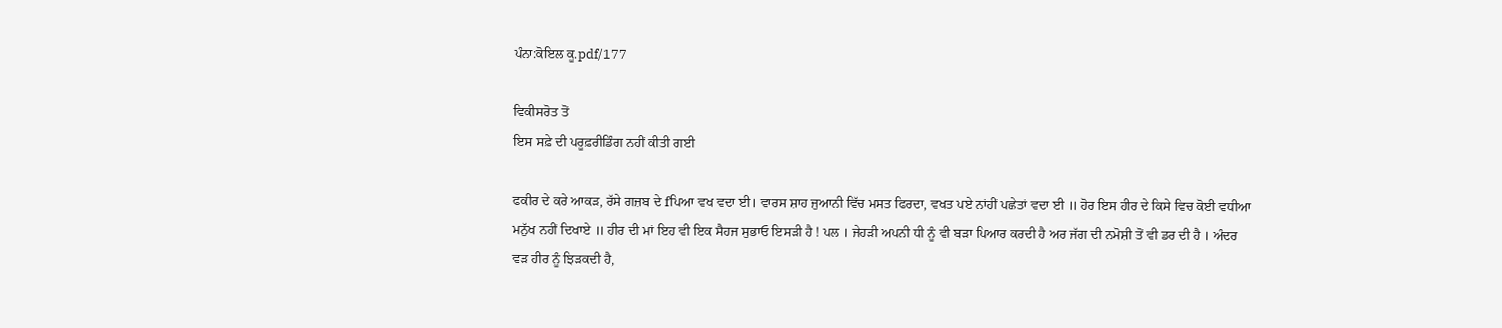ਪੰਨਾ:ਕੋਇਲ ਕੂ.pdf/177

ਵਿਕੀਸਰੋਤ ਤੋਂ
ਇਸ ਸਫ਼ੇ ਦੀ ਪਰੂਫ਼ਰੀਡਿੰਗ ਨਹੀਂ ਕੀਤੀ ਗਈ

ਫਕੀਰ ਦੇ ਕਰੇ ਆਕੜ, ਰੱਸੇ ਗਜ਼ਬ ਦੇ fਪਿਆ ਵਖ ਵਦਾ ਈ। ਵਾਰਸ ਸ਼ਾਹ ਜੁਆਨੀ ਵਿੱਚ ਮਸਤ ਫਿਰਦਾ, ਵਖਤ ਪਏ ਨਾਂਹੀਂ ਪਛੇਤਾਂ ਵਦਾ ਈ ॥ ਹੋਰ ਇਸ ਹੀਰ ਦੇ ਕਿਸੇ ਵਿਚ ਕੋਈ ਵਧੀਆ ਮਨੁੱਖ ਨਹੀਂ ਦਿਖਾਏ ॥ ਹੀਰ ਦੀ ਮਾਂ ਇਹ ਵੀ ਇਕ ਸੈਹਜ ਸੁਭਾਓ ਇਸੜੀ ਹੈ ! ਪਲ । ਜੇਹੜੀ ਅਪਨੀ ਧੀ ਨੂੰ ਵੀ ਬੜਾ ਪਿਆਰ ਕਰਦੀ ਹੈ ਅਰ ਜੱਗ ਦੀ ਨਮੋਸ਼ੀ ਤੋਂ ਵੀ ਡਰ ਦੀ ਹੈ । ਅੰਦਰ ਵੜ ਹੀਰ ਨੂੰ ਝਿੜਕਦੀ ਹੈ,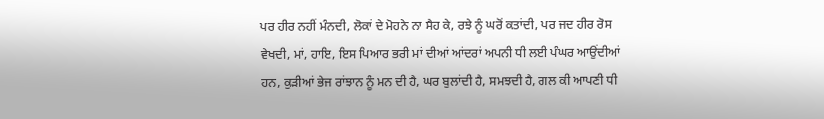ਪਰ ਹੀਰ ਨਹੀਂ ਮੰਨਦੀ, ਲੋਕਾਂ ਦੇ ਮੋਹਨੇ ਨਾ ਸੈਹ ਕੇ, ਰਝੇ ਨੂੰ ਘਰੋਂ ਕਤਾਂਦੀ, ਪਰ ਜਦ ਹੀਰ ਰੋਸ ਵੇਖਦੀ, ਮਾਂ, ਹਾਇ, ਇਸ ਪਿਆਰ ਭਰੀ ਮਾਂ ਦੀਆਂ ਆਂਦਰਾਂ ਅਪਨੀ ਧੀ ਲਈ ਪੰਘਰ ਆਉਂਦੀਆਂ ਹਨ, ਕੁੜੀਆਂ ਭੇਜ ਰਾਂਝਾਨ ਨੂੰ ਮਨ ਦੀ ਹੈ, ਘਰ ਬੁਲਾਂਦੀ ਹੈ, ਸਮਝਦੀ ਹੈ, ਗਲ ਕੀ ਆਪਣੀ ਧੀ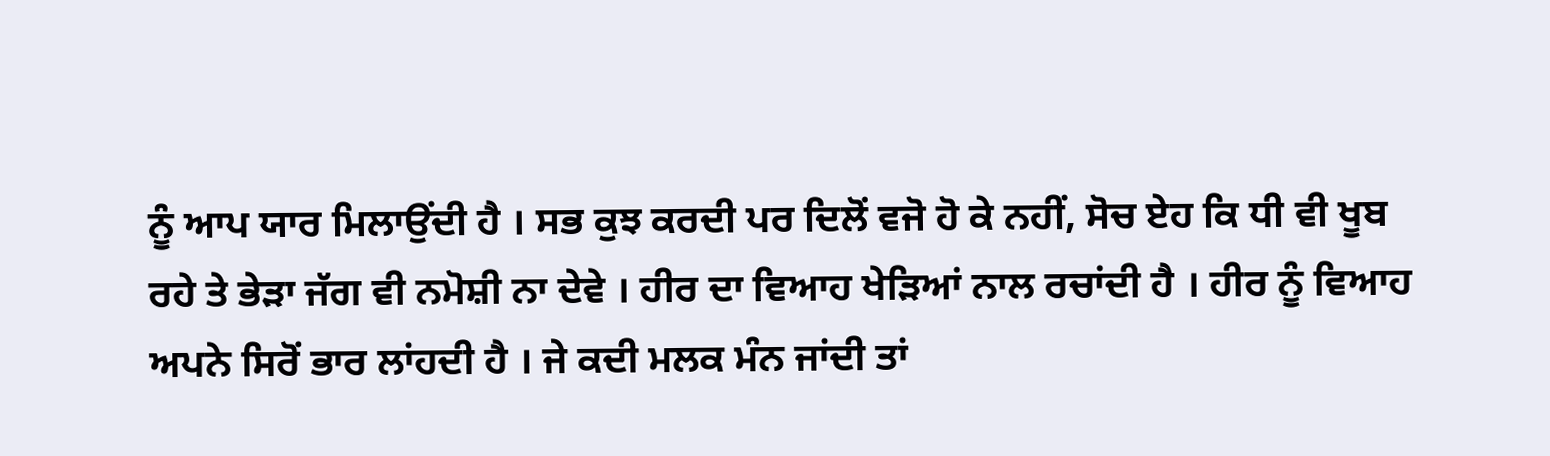ਨੂੰ ਆਪ ਯਾਰ ਮਿਲਾਉਂਦੀ ਹੈ । ਸਭ ਕੁਝ ਕਰਦੀ ਪਰ ਦਿਲੋਂ ਵਜੋ ਹੋ ਕੇ ਨਹੀਂ, ਸੋਚ ਏਹ ਕਿ ਧੀ ਵੀ ਖੂਬ ਰਹੇ ਤੇ ਭੇੜਾ ਜੱਗ ਵੀ ਨਮੋਸ਼ੀ ਨਾ ਦੇਵੇ । ਹੀਰ ਦਾ ਵਿਆਹ ਖੇੜਿਆਂ ਨਾਲ ਰਚਾਂਦੀ ਹੈ । ਹੀਰ ਨੂੰ ਵਿਆਹ ਅਪਨੇ ਸਿਰੋਂ ਭਾਰ ਲਾਂਹਦੀ ਹੈ । ਜੇ ਕਦੀ ਮਲਕ ਮੰਨ ਜਾਂਦੀ ਤਾਂ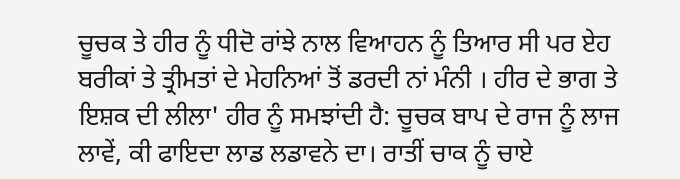ਚੂਚਕ ਤੇ ਹੀਰ ਨੂੰ ਧੀਦੋ ਰਾਂਝੇ ਨਾਲ ਵਿਆਹਨ ਨੂੰ ਤਿਆਰ ਸੀ ਪਰ ਏਹ ਬਰੀਕਾਂ ਤੇ ਤ੍ਰੀਮਤਾਂ ਦੇ ਮੇਹਨਿਆਂ ਤੋਂ ਡਰਦੀ ਨਾਂ ਮੰਨੀ । ਹੀਰ ਦੇ ਭਾਗ ਤੇ ਇਸ਼ਕ ਦੀ ਲੀਲਾ' ਹੀਰ ਨੂੰ ਸਮਝਾਂਦੀ ਹੈ: ਚੂਚਕ ਬਾਪ ਦੇ ਰਾਜ ਨੂੰ ਲਾਜ ਲਾਵੇਂ, ਕੀ ਫਾਇਦਾ ਲਾਡ ਲਡਾਵਨੇ ਦਾ। ਰਾਤੀਂ ਚਾਕ ਨੂੰ ਚਾਏ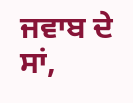ਜਵਾਬ ਦੇ ਸਾਂ,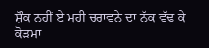ਸ਼ੌਕ ਨਹੀਂ ਏ ਮਹੀ ਚਰਾਵਨੇ ਦਾ ਨੱਕ ਵੱਢ ਕੇ ਕੋੜਮਾ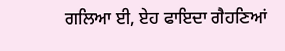ਗਲਿਆ ਈ, ਏਹ ਫਾਇਦਾ ਗੈਹਣਿਆਂ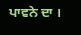ਪਾਵਨੇ ਦਾ ।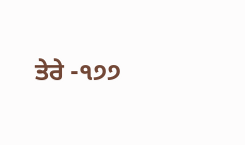ਤੇਰੇ -੧੭੭